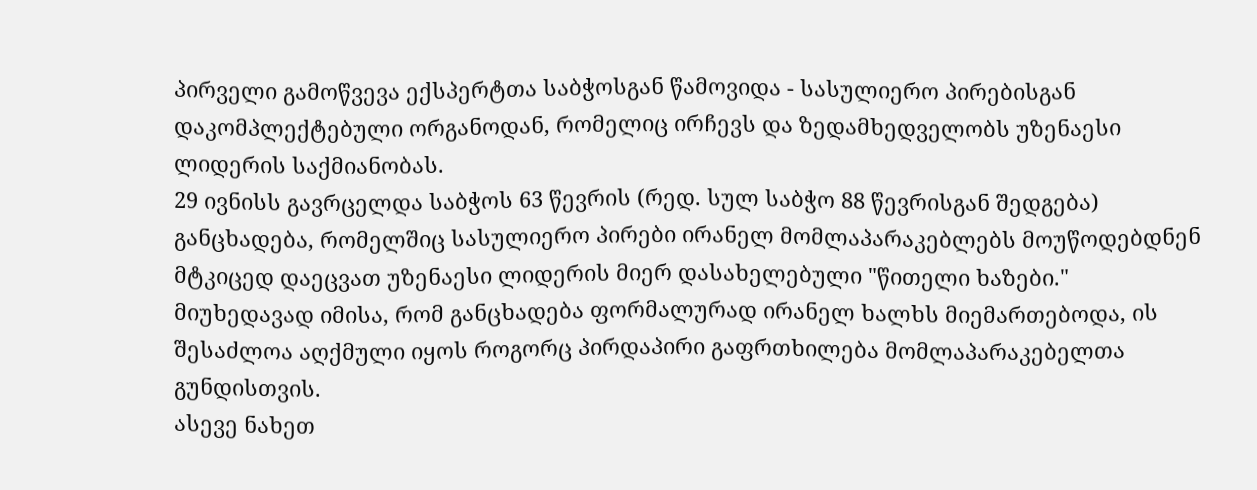პირველი გამოწვევა ექსპერტთა საბჭოსგან წამოვიდა - სასულიერო პირებისგან დაკომპლექტებული ორგანოდან, რომელიც ირჩევს და ზედამხედველობს უზენაესი ლიდერის საქმიანობას.
29 ივნისს გავრცელდა საბჭოს 63 წევრის (რედ. სულ საბჭო 88 წევრისგან შედგება) განცხადება, რომელშიც სასულიერო პირები ირანელ მომლაპარაკებლებს მოუწოდებდნენ მტკიცედ დაეცვათ უზენაესი ლიდერის მიერ დასახელებული "წითელი ხაზები." მიუხედავად იმისა, რომ განცხადება ფორმალურად ირანელ ხალხს მიემართებოდა, ის შესაძლოა აღქმული იყოს როგორც პირდაპირი გაფრთხილება მომლაპარაკებელთა გუნდისთვის.
ასევე ნახეთ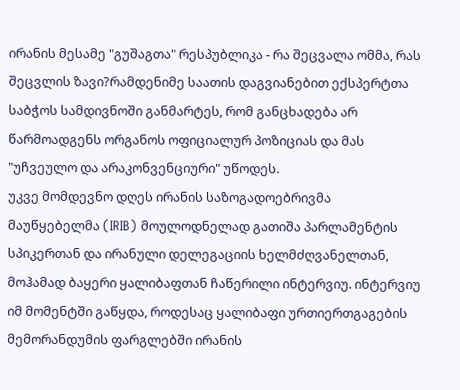ირანის მესამე "გუშაგთა" რესპუბლიკა - რა შეცვალა ომმა, რას შეცვლის ზავი?რამდენიმე საათის დაგვიანებით ექსპერტთა საბჭოს სამდივნოში განმარტეს, რომ განცხადება არ წარმოადგენს ორგანოს ოფიციალურ პოზიციას და მას "უჩვეულო და არაკონვენციური" უწოდეს.
უკვე მომდევნო დღეს ირანის საზოგადოებრივმა მაუწყებელმა (IRIB) მოულოდნელად გათიშა პარლამენტის სპიკერთან და ირანული დელეგაციის ხელმძღვანელთან, მოჰამად ბაყერი ყალიბაფთან ჩაწერილი ინტერვიუ. ინტერვიუ იმ მომენტში გაწყდა, როდესაც ყალიბაფი ურთიერთგაგების მემორანდუმის ფარგლებში ირანის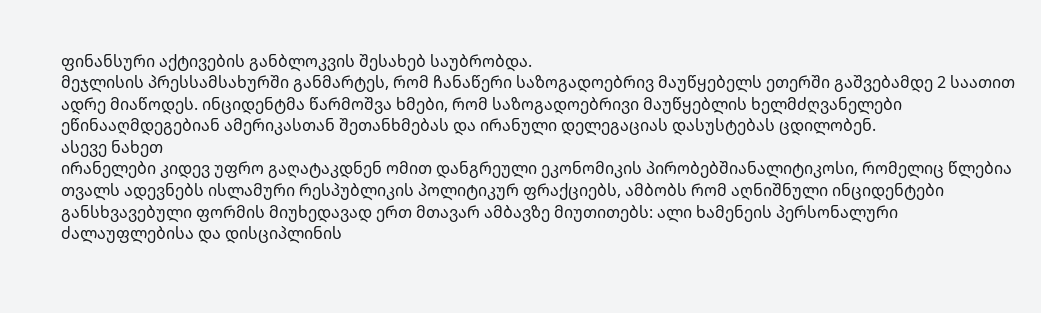ფინანსური აქტივების განბლოკვის შესახებ საუბრობდა.
მეჯლისის პრესსამსახურში განმარტეს, რომ ჩანაწერი საზოგადოებრივ მაუწყებელს ეთერში გაშვებამდე 2 საათით ადრე მიაწოდეს. ინციდენტმა წარმოშვა ხმები, რომ საზოგადოებრივი მაუწყებლის ხელმძღვანელები ეწინააღმდეგებიან ამერიკასთან შეთანხმებას და ირანული დელეგაციას დასუსტებას ცდილობენ.
ასევე ნახეთ
ირანელები კიდევ უფრო გაღატაკდნენ ომით დანგრეული ეკონომიკის პირობებშიანალიტიკოსი, რომელიც წლებია თვალს ადევნებს ისლამური რესპუბლიკის პოლიტიკურ ფრაქციებს, ამბობს რომ აღნიშნული ინციდენტები განსხვავებული ფორმის მიუხედავად ერთ მთავარ ამბავზე მიუთითებს: ალი ხამენეის პერსონალური ძალაუფლებისა და დისციპლინის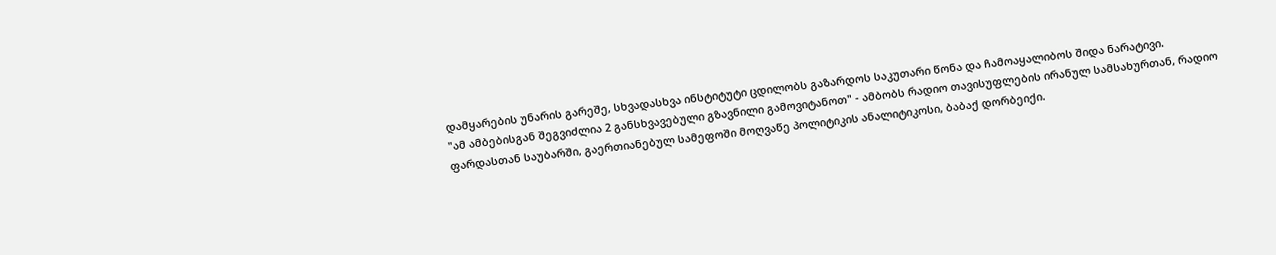დამყარების უნარის გარეშე, სხვადასხვა ინსტიტუტი ცდილობს გაზარდოს საკუთარი წონა და ჩამოაყალიბოს შიდა ნარატივი.
"ამ ამბებისგან შეგვიძლია 2 განსხვავებული გზავნილი გამოვიტანოთ" - ამბობს რადიო თავისუფლების ირანულ სამსახურთან, რადიო ფარდასთან საუბარში, გაერთიანებულ სამეფოში მოღვაწე პოლიტიკის ანალიტიკოსი, ბაბაქ დორბეიქი.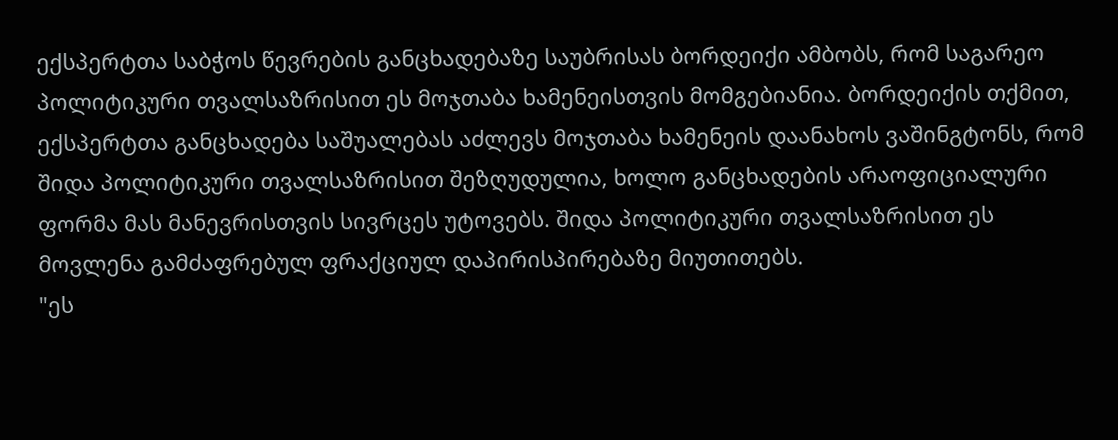ექსპერტთა საბჭოს წევრების განცხადებაზე საუბრისას ბორდეიქი ამბობს, რომ საგარეო პოლიტიკური თვალსაზრისით ეს მოჯთაბა ხამენეისთვის მომგებიანია. ბორდეიქის თქმით, ექსპერტთა განცხადება საშუალებას აძლევს მოჯთაბა ხამენეის დაანახოს ვაშინგტონს, რომ შიდა პოლიტიკური თვალსაზრისით შეზღუდულია, ხოლო განცხადების არაოფიციალური ფორმა მას მანევრისთვის სივრცეს უტოვებს. შიდა პოლიტიკური თვალსაზრისით ეს მოვლენა გამძაფრებულ ფრაქციულ დაპირისპირებაზე მიუთითებს.
"ეს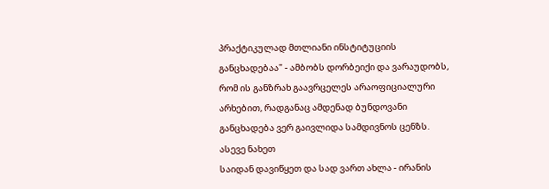პრაქტიკულად მთლიანი ინსტიტუციის განცხადებაა" - ამბობს დორბეიქი და ვარაუდობს, რომ ის განზრახ გაავრცელეს არაოფიციალური არხებით, რადგანაც ამდენად ბუნდოვანი განცხადება ვერ გაივლიდა სამდივნოს ცენზს.
ასევე ნახეთ
საიდან დავიწყეთ და სად ვართ ახლა - ირანის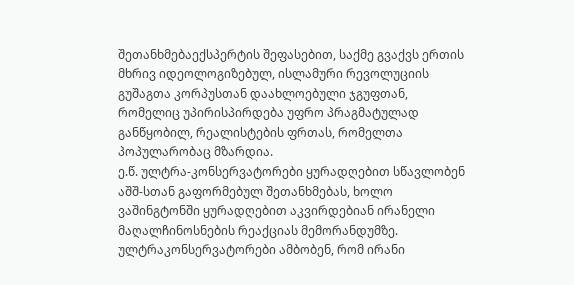შეთანხმებაექსპერტის შეფასებით, საქმე გვაქვს ერთის მხრივ იდეოლოგიზებულ, ისლამური რევოლუციის გუშაგთა კორპუსთან დაახლოებული ჯგუფთან, რომელიც უპირისპირდება უფრო პრაგმატულად განწყობილ, რეალისტების ფრთას, რომელთა პოპულარობაც მზარდია.
ე.წ. ულტრა-კონსერვატორები ყურადღებით სწავლობენ აშშ-სთან გაფორმებულ შეთანხმებას, ხოლო ვაშინგტონში ყურადღებით აკვირდებიან ირანელი მაღალჩინოსნების რეაქციას მემორანდუმზე.
ულტრაკონსერვატორები ამბობენ, რომ ირანი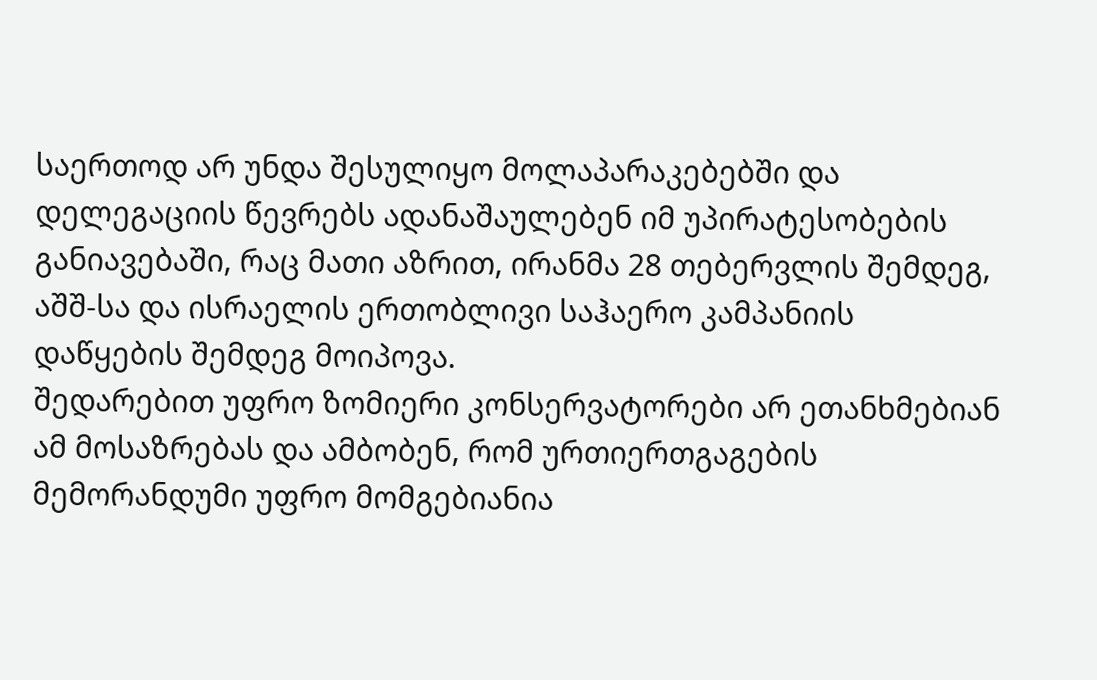საერთოდ არ უნდა შესულიყო მოლაპარაკებებში და დელეგაციის წევრებს ადანაშაულებენ იმ უპირატესობების განიავებაში, რაც მათი აზრით, ირანმა 28 თებერვლის შემდეგ, აშშ-სა და ისრაელის ერთობლივი საჰაერო კამპანიის დაწყების შემდეგ მოიპოვა.
შედარებით უფრო ზომიერი კონსერვატორები არ ეთანხმებიან ამ მოსაზრებას და ამბობენ, რომ ურთიერთგაგების მემორანდუმი უფრო მომგებიანია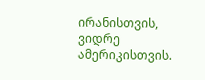ირანისთვის, ვიდრე ამერიკისთვის.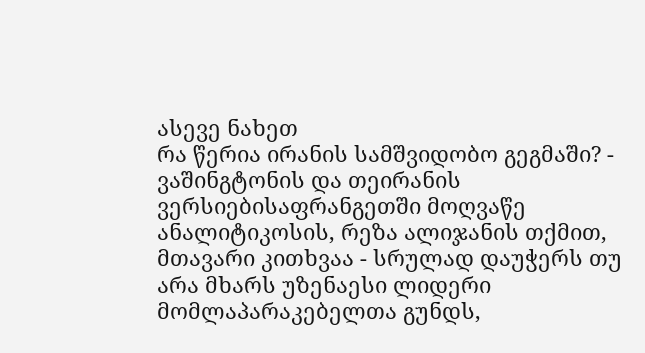ასევე ნახეთ
რა წერია ირანის სამშვიდობო გეგმაში? - ვაშინგტონის და თეირანის ვერსიებისაფრანგეთში მოღვაწე ანალიტიკოსის, რეზა ალიჯანის თქმით, მთავარი კითხვაა - სრულად დაუჭერს თუ არა მხარს უზენაესი ლიდერი მომლაპარაკებელთა გუნდს,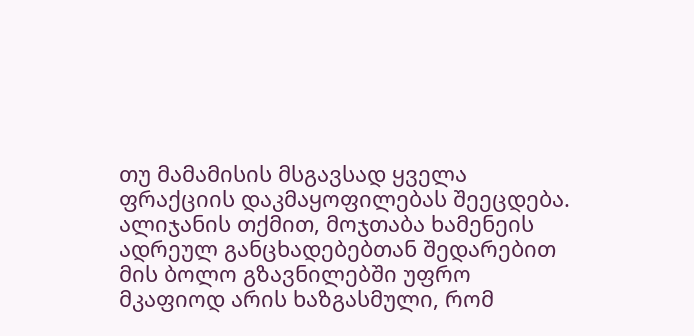თუ მამამისის მსგავსად ყველა ფრაქციის დაკმაყოფილებას შეეცდება.
ალიჯანის თქმით, მოჯთაბა ხამენეის ადრეულ განცხადებებთან შედარებით მის ბოლო გზავნილებში უფრო მკაფიოდ არის ხაზგასმული, რომ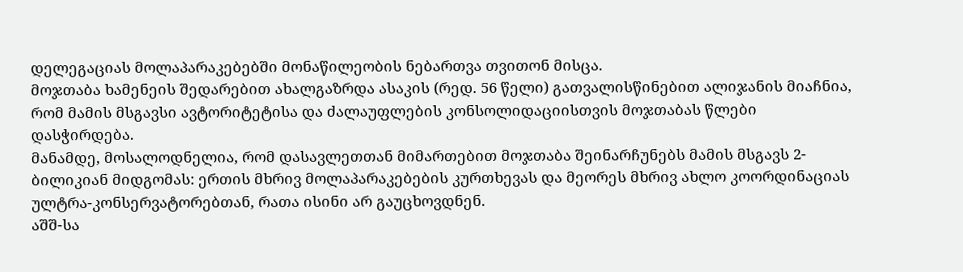დელეგაციას მოლაპარაკებებში მონაწილეობის ნებართვა თვითონ მისცა.
მოჯთაბა ხამენეის შედარებით ახალგაზრდა ასაკის (რედ. 56 წელი) გათვალისწინებით ალიჯანის მიაჩნია, რომ მამის მსგავსი ავტორიტეტისა და ძალაუფლების კონსოლიდაციისთვის მოჯთაბას წლები დასჭირდება.
მანამდე, მოსალოდნელია, რომ დასავლეთთან მიმართებით მოჯთაბა შეინარჩუნებს მამის მსგავს 2-ბილიკიან მიდგომას: ერთის მხრივ მოლაპარაკებების კურთხევას და მეორეს მხრივ ახლო კოორდინაციას ულტრა-კონსერვატორებთან, რათა ისინი არ გაუცხოვდნენ.
აშშ-სა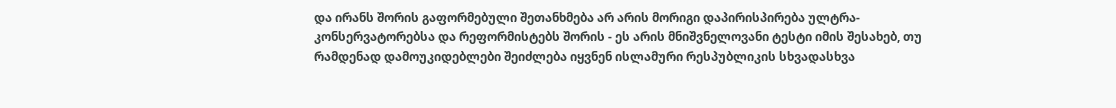და ირანს შორის გაფორმებული შეთანხმება არ არის მორიგი დაპირისპირება ულტრა-კონსერვატორებსა და რეფორმისტებს შორის - ეს არის მნიშვნელოვანი ტესტი იმის შესახებ, თუ რამდენად დამოუკიდებლები შეიძლება იყვნენ ისლამური რესპუბლიკის სხვადასხვა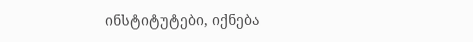ინსტიტუტები, იქნება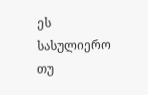ეს სასულიერო თუ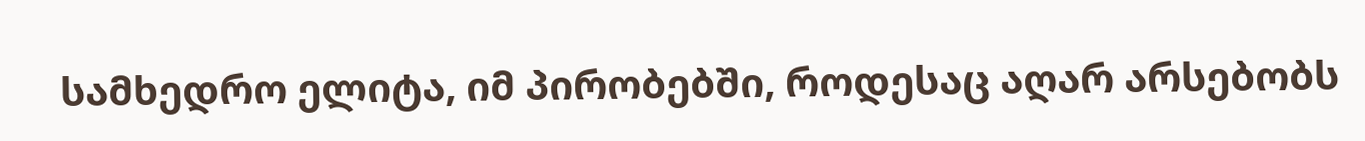სამხედრო ელიტა, იმ პირობებში, როდესაც აღარ არსებობს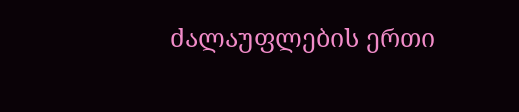ძალაუფლების ერთი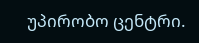უპირობო ცენტრი.